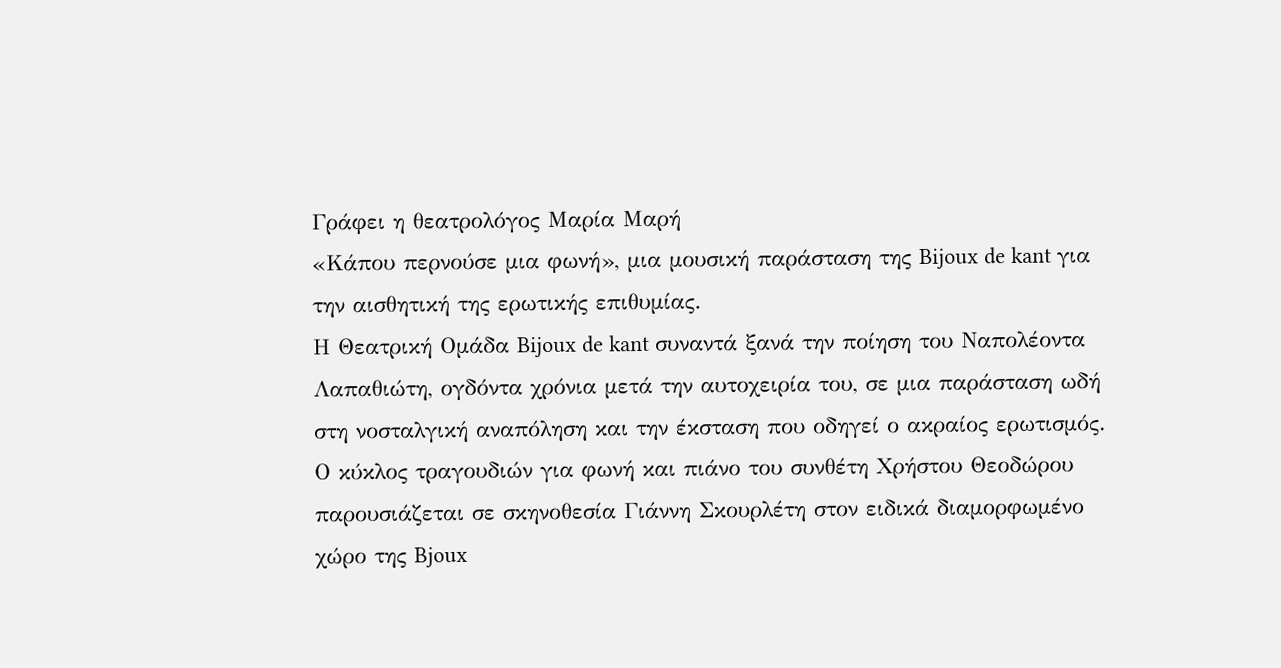Γράφει η θεατρολόγος Μαρία Μαρή
«Κάπου περνούσε μια φωνή», μια μουσική παράσταση της Bijoux de kant για την αισθητική της ερωτικής επιθυμίας.
Η Θεατρική Ομάδα Bijoux de kant συναντά ξανά την ποίηση του Ναπολέοντα Λαπαθιώτη, ογδόντα χρόνια μετά την αυτοχειρία του, σε μια παράσταση ωδή στη νοσταλγική αναπόληση και την έκσταση που οδηγεί ο ακραίος ερωτισμός.
Ο κύκλος τραγουδιών για φωνή και πιάνο του συνθέτη Χρήστου Θεοδώρου παρουσιάζεται σε σκηνοθεσία Γιάννη Σκουρλέτη στον ειδικά διαμορφωμένο χώρο της Bjoux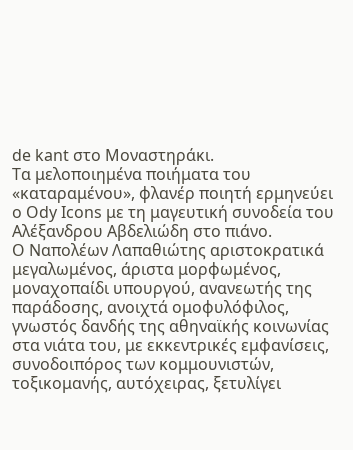de kant στο Μοναστηράκι.
Τα μελοποιημένα ποιήματα του «καταραμένου», φλανέρ ποιητή ερμηνεύει ο Ody Icons με τη μαγευτική συνοδεία του Αλέξανδρου Αβδελιώδη στο πιάνο.
Ο Ναπολέων Λαπαθιώτης αριστοκρατικά μεγαλωμένος, άριστα μορφωμένος, μοναχοπαίδι υπουργού, ανανεωτής της παράδοσης, ανοιχτά ομοφυλόφιλος, γνωστός δανδής της αθηναϊκής κοινωνίας στα νιάτα του, με εκκεντρικές εμφανίσεις, συνοδοιπόρος των κομμουνιστών, τοξικομανής, αυτόχειρας, ξετυλίγει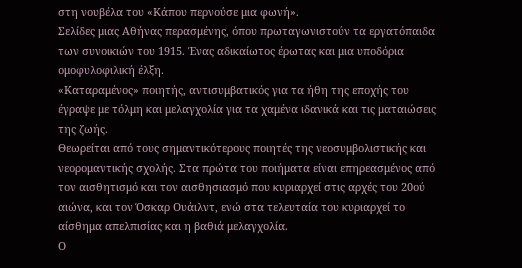στη νουβέλα του «Κάπου περνούσε μια φωνή».
Σελίδες μιας Αθήνας περασμένης, όπου πρωταγωνιστούν τα εργατόπαιδα των συνοικιών του 1915. Ένας αδικαίωτος έρωτας και μια υποδόρια ομοφυλοφιλική έλξη.
«Καταραμένος» ποιητής, αντισυμβατικός για τα ήθη της εποχής του έγραψε με τόλμη και μελαγχολία για τα χαμένα ιδανικά και τις ματαιώσεις της ζωής.
Θεωρείται από τους σημαντικότερους ποιητές της νεοσυμβολιστικής και νεορομαντικής σχολής. Στα πρώτα του ποιήματα είναι επηρεασμένος από τον αισθητισμό και τον αισθησιασμό που κυριαρχεί στις αρχές του 20ού αιώνα, και τον Όσκαρ Ουάιλντ, ενώ στα τελευταία του κυριαρχεί το αίσθημα απελπισίας και η βαθιά μελαγχολία.
Ο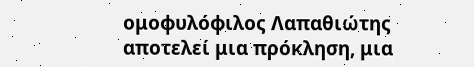ομοφυλόφιλος Λαπαθιώτης αποτελεί μια πρόκληση, μια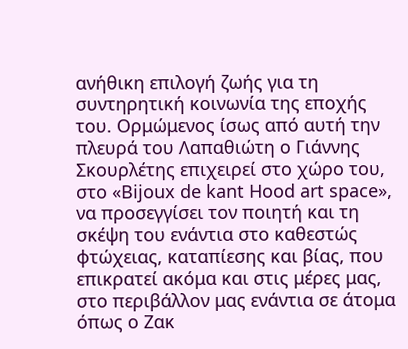ανήθικη επιλογή ζωής για τη συντηρητική κοινωνία της εποχής του. Ορμώμενος ίσως από αυτή την πλευρά του Λαπαθιώτη ο Γιάννης Σκουρλέτης επιχειρεί στο χώρο του, στο «Bijoux de kant Hood art space», να προσεγγίσει τον ποιητή και τη σκέψη του ενάντια στο καθεστώς φτώχειας, καταπίεσης και βίας, που επικρατεί ακόμα και στις μέρες μας, στο περιβάλλον μας ενάντια σε άτομα όπως ο Ζακ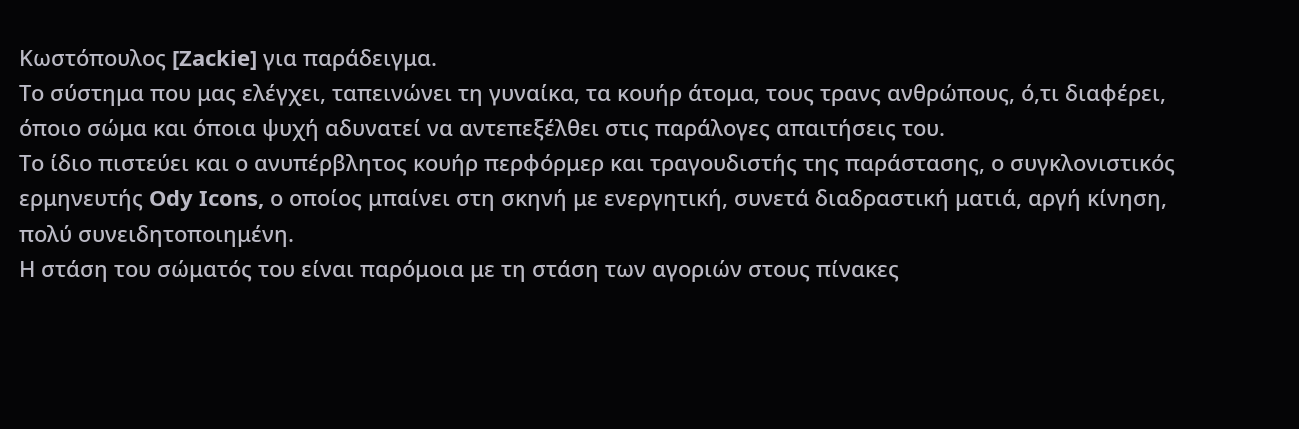Κωστόπουλος [Zackie] για παράδειγμα.
Το σύστημα που μας ελέγχει, ταπεινώνει τη γυναίκα, τα κουήρ άτομα, τους τρανς ανθρώπους, ό,τι διαφέρει, όποιο σώμα και όποια ψυχή αδυνατεί να αντεπεξέλθει στις παράλογες απαιτήσεις του.
Το ίδιο πιστεύει και ο ανυπέρβλητος κουήρ περφόρμερ και τραγουδιστής της παράστασης, ο συγκλονιστικός ερμηνευτής Ody Icons, ο οποίος μπαίνει στη σκηνή με ενεργητική, συνετά διαδραστική ματιά, αργή κίνηση, πολύ συνειδητοποιημένη.
Η στάση του σώματός του είναι παρόμοια με τη στάση των αγοριών στους πίνακες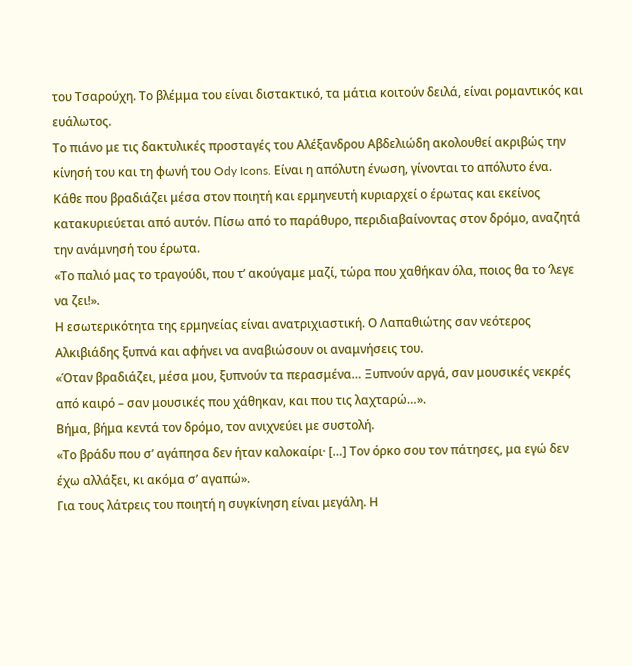του Τσαρούχη. Το βλέμμα του είναι διστακτικό, τα μάτια κοιτούν δειλά, είναι ρομαντικός και ευάλωτος.
Το πιάνο με τις δακτυλικές προσταγές του Αλέξανδρου Αβδελιώδη ακολουθεί ακριβώς την κίνησή του και τη φωνή του Ody Icons. Είναι η απόλυτη ένωση, γίνονται το απόλυτο ένα.
Κάθε που βραδιάζει μέσα στον ποιητή και ερμηνευτή κυριαρχεί ο έρωτας και εκείνος κατακυριεύεται από αυτόν. Πίσω από το παράθυρο, περιδιαβαίνοντας στον δρόμο, αναζητά την ανάμνησή του έρωτα.
«Το παλιό μας το τραγούδι, που τ’ ακούγαμε μαζί, τώρα που χαθήκαν όλα, ποιος θα το ‘λεγε να ζει!».
Η εσωτερικότητα της ερμηνείας είναι ανατριχιαστική. Ο Λαπαθιώτης σαν νεότερος Αλκιβιάδης ξυπνά και αφήνει να αναβιώσουν οι αναμνήσεις του.
«Όταν βραδιάζει, μέσα μου, ξυπνούν τα περασμένα… Ξυπνούν αργά, σαν μουσικές νεκρές από καιρό – σαν μουσικές που χάθηκαν, και που τις λαχταρώ…».
Βήμα, βήμα κεντά τον δρόμο, τον ανιχνεύει με συστολή.
«Το βράδυ που σ’ αγάπησα δεν ήταν καλοκαίρι· […] Τον όρκο σου τον πάτησες, μα εγώ δεν έχω αλλάξει, κι ακόμα σ’ αγαπώ».
Για τους λάτρεις του ποιητή η συγκίνηση είναι μεγάλη. Η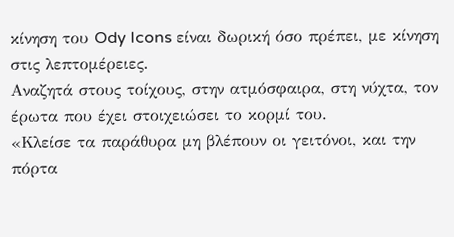κίνηση του Ody Icons είναι δωρική όσο πρέπει, με κίνηση στις λεπτομέρειες.
Αναζητά στους τοίχους, στην ατμόσφαιρα, στη νύχτα, τον έρωτα που έχει στοιχειώσει το κορμί του.
«Κλείσε τα παράθυρα μη βλέπουν οι γειτόνοι, και την πόρτα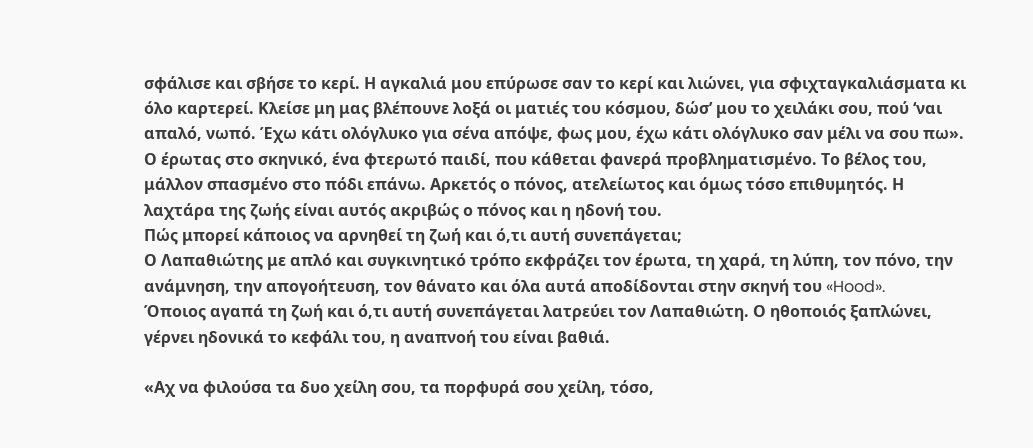σφάλισε και σβήσε το κερί. Η αγκαλιά μου επύρωσε σαν το κερί και λιώνει, για σφιχταγκαλιάσματα κι όλο καρτερεί. Κλείσε μη μας βλέπουνε λοξά οι ματιές του κόσμου, δώσ’ μου το χειλάκι σου, πού ‘ναι απαλό, νωπό. Έχω κάτι ολόγλυκο για σένα απόψε, φως μου, έχω κάτι ολόγλυκο σαν μέλι να σου πω».
Ο έρωτας στο σκηνικό, ένα φτερωτό παιδί, που κάθεται φανερά προβληματισμένο. Το βέλος του, μάλλον σπασμένο στο πόδι επάνω. Αρκετός ο πόνος, ατελείωτος και όμως τόσο επιθυμητός. Η λαχτάρα της ζωής είναι αυτός ακριβώς ο πόνος και η ηδονή του.
Πώς μπορεί κάποιος να αρνηθεί τη ζωή και ό,τι αυτή συνεπάγεται;
Ο Λαπαθιώτης με απλό και συγκινητικό τρόπο εκφράζει τον έρωτα, τη χαρά, τη λύπη, τον πόνο, την ανάμνηση, την απογοήτευση, τον θάνατο και όλα αυτά αποδίδονται στην σκηνή του «Hood».
Όποιος αγαπά τη ζωή και ό,τι αυτή συνεπάγεται λατρεύει τον Λαπαθιώτη. Ο ηθοποιός ξαπλώνει, γέρνει ηδονικά το κεφάλι του, η αναπνοή του είναι βαθιά.

«Αχ να φιλούσα τα δυο χείλη σου, τα πορφυρά σου χείλη, τόσο,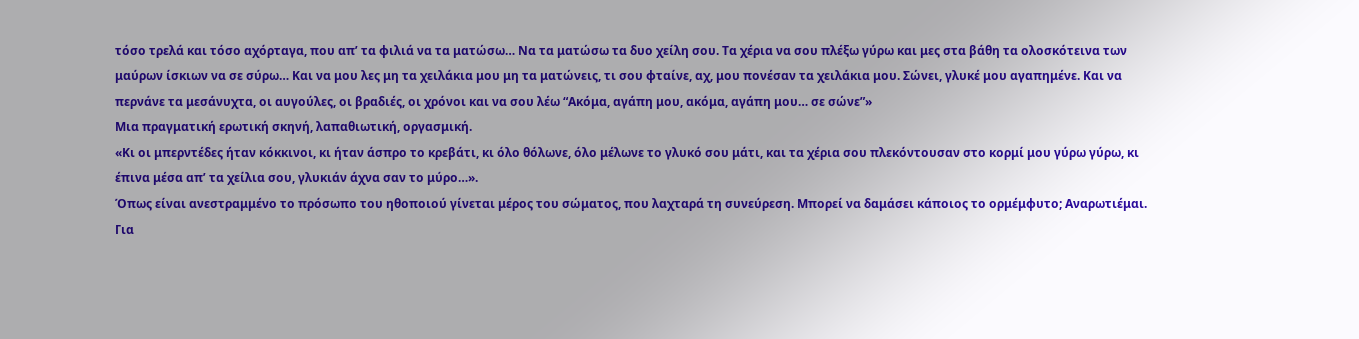τόσο τρελά και τόσο αχόρταγα, που απ’ τα φιλιά να τα ματώσω… Να τα ματώσω τα δυο χείλη σου. Τα χέρια να σου πλέξω γύρω και μες στα βάθη τα ολοσκότεινα των μαύρων ίσκιων να σε σύρω… Και να μου λες μη τα χειλάκια μου μη τα ματώνεις, τι σου φταίνε, αχ, μου πονέσαν τα χειλάκια μου. Σώνει, γλυκέ μου αγαπημένε. Και να περνάνε τα μεσάνυχτα, οι αυγούλες, οι βραδιές, οι χρόνοι και να σου λέω “Ακόμα, αγάπη μου, ακόμα, αγάπη μου… σε σώνε”»
Μια πραγματική ερωτική σκηνή, λαπαθιωτική, οργασμική.
«Κι οι μπερντέδες ήταν κόκκινοι, κι ήταν άσπρο το κρεβάτι, κι όλο θόλωνε, όλο μέλωνε το γλυκό σου μάτι, και τα χέρια σου πλεκόντουσαν στο κορμί μου γύρω γύρω, κι έπινα μέσα απ’ τα χείλια σου, γλυκιάν άχνα σαν το μύρο…».
Όπως είναι ανεστραμμένο το πρόσωπο του ηθοποιού γίνεται μέρος του σώματος, που λαχταρά τη συνεύρεση. Μπορεί να δαμάσει κάποιος το ορμέμφυτο; Αναρωτιέμαι.
Για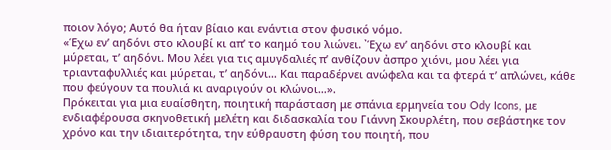ποιον λόγο; Αυτό θα ήταν βίαιο και ενάντια στον φυσικό νόμο.
«Έχω εν’ αηδόνι στο κλουβί κι απ’ το καημό του λιώνει. ᾿Έχω εν’ αηδόνι στο κλουβί και μύρεται, τ’ αηδόνι. Μου λέει για τις αμυγδαλιές π’ ανθίζουν ἀσπρο χιόνι, μου λέει για τριανταφυλλιές και μύρεται, τ’ αηδόνι… Και παραδέρνει ανώφελα και τα φτερά τ’ απλώνει, κάθε που φεύγουν τα πουλιά κι αναριγούν οι κλώνοι…».
Πρόκειται για μια ευαίσθητη, ποιητική παράσταση με σπάνια ερμηνεία του Ody Icons, με ενδιαφέρουσα σκηνοθετική μελέτη και διδασκαλία του Γιάννη Σκουρλέτη, που σεβάστηκε τον χρόνο και την ιδιαιτερότητα, την εύθραυστη φύση του ποιητή, που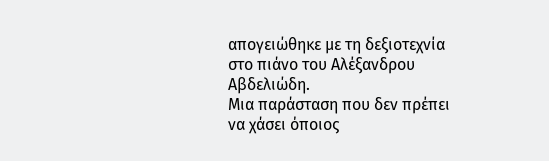απογειώθηκε με τη δεξιοτεχνία στο πιάνο του Αλέξανδρου Αβδελιώδη.
Μια παράσταση που δεν πρέπει να χάσει όποιος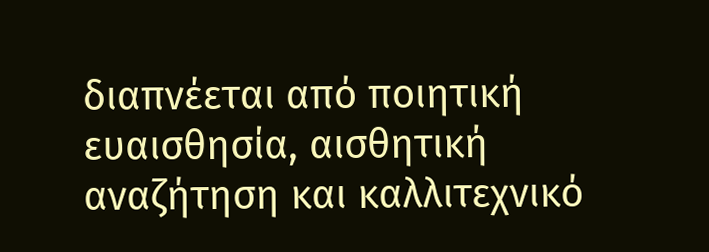διαπνέεται από ποιητική ευαισθησία, αισθητική αναζήτηση και καλλιτεχνικό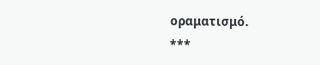οραματισμό.
***